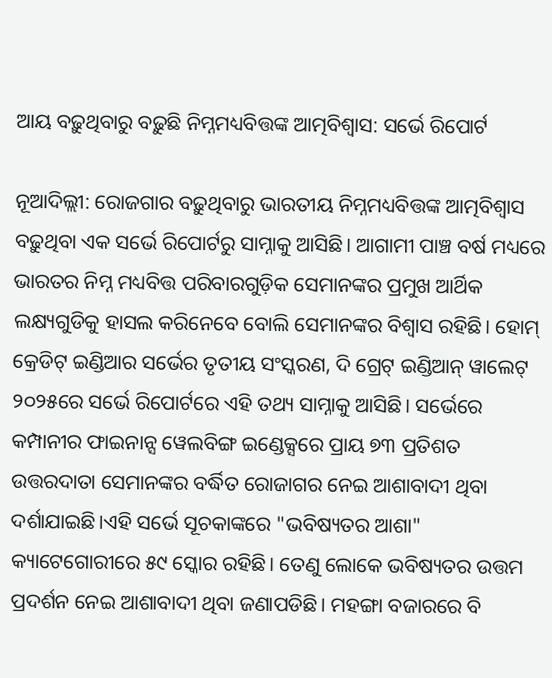ଆୟ ବଢ଼ୁଥିବାରୁ ବଢ଼ୁଛି ନିମ୍ନମଧ୍ୟବିତ୍ତଙ୍କ ଆତ୍ମବିଶ୍ୱାସ: ସର୍ଭେ ରିପୋର୍ଟ

ନୂଆଦିଲ୍ଲୀ: ରୋଜଗାର ବଢ଼ୁଥିବାରୁ ଭାରତୀୟ ନିମ୍ନମଧ୍ୟବିତ୍ତଙ୍କ ଆତ୍ମବିଶ୍ୱାସ ବଢ଼ୁଥିବା ଏକ ସର୍ଭେ ରିପୋର୍ଟରୁ ସାମ୍ନାକୁ ଆସିଛି। ଆଗାମୀ ପାଞ୍ଚ ବର୍ଷ ମଧ୍ୟରେ ଭାରତର ନିମ୍ନ ମଧ୍ୟବିତ୍ତ ପରିବାରଗୁଡ଼ିକ ସେମାନଙ୍କର ପ୍ରମୁଖ ଆର୍ଥିକ ଲକ୍ଷ୍ୟଗୁଡିକୁ ହାସଲ କରିନେବେ ବୋଲି ସେମାନଙ୍କର ବିଶ୍ୱାସ ରହିଛି। ହୋମ୍ କ୍ରେଡିଟ୍ ଇଣ୍ଡିଆର ସର୍ଭେର ତୃତୀୟ ସଂସ୍କରଣ, ଦି ଗ୍ରେଟ୍ ଇଣ୍ଡିଆନ୍ ୱାଲେଟ୍ ୨୦୨୫ରେ ସର୍ଭେ ରିପୋର୍ଟରେ ଏହି ତଥ୍ୟ ସାମ୍ନାକୁ ଆସିଛି। ସର୍ଭେରେ କମ୍ପାନୀର ଫାଇନାନ୍ସ ୱେଲବିଙ୍ଗ ଇଣ୍ଡେକ୍ସରେ ପ୍ରାୟ ୭୩ ପ୍ରତିଶତ ଉତ୍ତରଦାତା ସେମାନଙ୍କର ବର୍ଦ୍ଧିତ ରୋଜାଗର ନେଇ ଆଶାବାଦୀ ଥିବା ଦର୍ଶାଯାଇଛି।ଏହି ସର୍ଭେ ସୂଚକାଙ୍କରେ "ଭବିଷ୍ୟତର ଆଶା" କ୍ୟାଟେଗୋରୀରେ ୫୯ ସ୍କୋର ରହିଛି। ତେଣୁ ଲୋକେ ଭବିଷ୍ୟତର ଉତ୍ତମ ପ୍ରଦର୍ଶନ ନେଇ ଆଶାବାଦୀ ଥିବା ଜଣାପଡିଛି। ମହଙ୍ଗା ବଜାରରେ ବି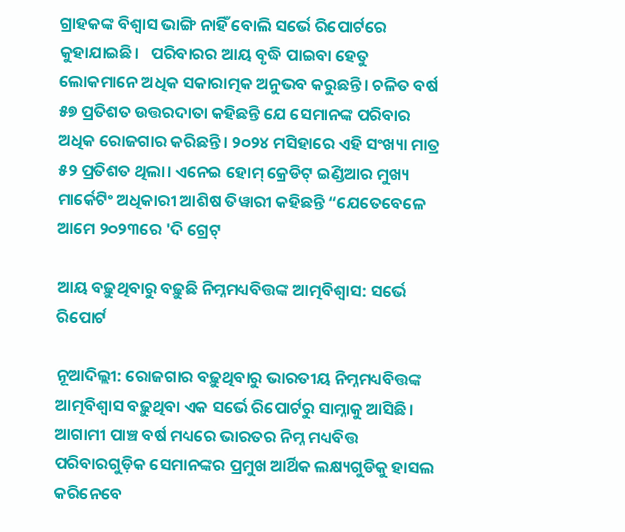ଗ୍ରାହକଙ୍କ ବିଶ୍ୱାସ ଭାଙ୍ଗି ନାହିଁ ବୋଲି ସର୍ଭେ ରିପୋର୍ଟରେ କୁହାଯାଇଛି।   ପରିବାରର ଆୟ ବୃଦ୍ଧି ପାଇବା ହେତୁ ଲୋକମାନେ ଅଧିକ ସକାରାତ୍ମକ ଅନୁଭବ କରୁଛନ୍ତି। ଚଳିତ ବର୍ଷ ୫୭ ପ୍ରତିଶତ ଉତ୍ତରଦାତା କହିଛନ୍ତି ଯେ ସେମାନଙ୍କ ପରିବାର ଅଧିକ ରୋଜଗାର କରିଛନ୍ତି। ୨୦୨୪ ମସିହାରେ ଏହି ସଂଖ୍ୟା ମାତ୍ର ୫୨ ପ୍ରତିଶତ ଥିଲା। ଏନେଇ ହୋମ୍ କ୍ରେଡିଟ୍ ଇଣ୍ଡିଆର ମୁଖ୍ୟ ମାର୍କେଟିଂ ଅଧିକାରୀ ଆଶିଷ ତିୱାରୀ କହିଛନ୍ତି “ଯେତେବେଳେ ଆମେ ୨୦୨୩ରେ 'ଦି ଗ୍ରେଟ୍

ଆୟ ବଢ଼ୁଥିବାରୁ ବଢ଼ୁଛି ନିମ୍ନମଧ୍ୟବିତ୍ତଙ୍କ ଆତ୍ମବିଶ୍ୱାସ: ସର୍ଭେ ରିପୋର୍ଟ

ନୂଆଦିଲ୍ଲୀ: ରୋଜଗାର ବଢ଼ୁଥିବାରୁ ଭାରତୀୟ ନିମ୍ନମଧ୍ୟବିତ୍ତଙ୍କ ଆତ୍ମବିଶ୍ୱାସ ବଢ଼ୁଥିବା ଏକ ସର୍ଭେ ରିପୋର୍ଟରୁ ସାମ୍ନାକୁ ଆସିଛି। ଆଗାମୀ ପାଞ୍ଚ ବର୍ଷ ମଧ୍ୟରେ ଭାରତର ନିମ୍ନ ମଧ୍ୟବିତ୍ତ ପରିବାରଗୁଡ଼ିକ ସେମାନଙ୍କର ପ୍ରମୁଖ ଆର୍ଥିକ ଲକ୍ଷ୍ୟଗୁଡିକୁ ହାସଲ କରିନେବେ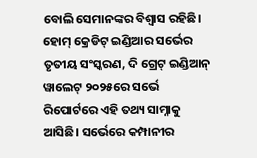ବୋଲି ସେମାନଙ୍କର ବିଶ୍ୱାସ ରହିଛି। ହୋମ୍ କ୍ରେଡିଟ୍ ଇଣ୍ଡିଆର ସର୍ଭେର ତୃତୀୟ ସଂସ୍କରଣ, ଦି ଗ୍ରେଟ୍ ଇଣ୍ଡିଆନ୍ ୱାଲେଟ୍ ୨୦୨୫ରେ ସର୍ଭେ ରିପୋର୍ଟରେ ଏହି ତଥ୍ୟ ସାମ୍ନାକୁ ଆସିଛି। ସର୍ଭେରେ କମ୍ପାନୀର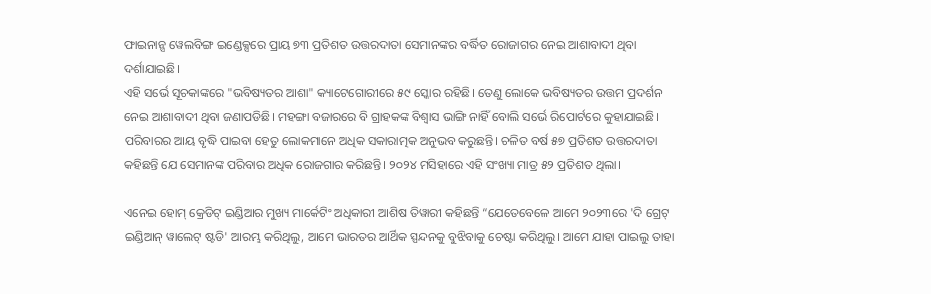ଫାଇନାନ୍ସ ୱେଲବିଙ୍ଗ ଇଣ୍ଡେକ୍ସରେ ପ୍ରାୟ ୭୩ ପ୍ରତିଶତ ଉତ୍ତରଦାତା ସେମାନଙ୍କର ବର୍ଦ୍ଧିତ ରୋଜାଗର ନେଇ ଆଶାବାଦୀ ଥିବା ଦର୍ଶାଯାଇଛି।
ଏହି ସର୍ଭେ ସୂଚକାଙ୍କରେ "ଭବିଷ୍ୟତର ଆଶା" କ୍ୟାଟେଗୋରୀରେ ୫୯ ସ୍କୋର ରହିଛି। ତେଣୁ ଲୋକେ ଭବିଷ୍ୟତର ଉତ୍ତମ ପ୍ରଦର୍ଶନ ନେଇ ଆଶାବାଦୀ ଥିବା ଜଣାପଡିଛି। ମହଙ୍ଗା ବଜାରରେ ବି ଗ୍ରାହକଙ୍କ ବିଶ୍ୱାସ ଭାଙ୍ଗି ନାହିଁ ବୋଲି ସର୍ଭେ ରିପୋର୍ଟରେ କୁହାଯାଇଛି।   ପରିବାରର ଆୟ ବୃଦ୍ଧି ପାଇବା ହେତୁ ଲୋକମାନେ ଅଧିକ ସକାରାତ୍ମକ ଅନୁଭବ କରୁଛନ୍ତି। ଚଳିତ ବର୍ଷ ୫୭ ପ୍ରତିଶତ ଉତ୍ତରଦାତା କହିଛନ୍ତି ଯେ ସେମାନଙ୍କ ପରିବାର ଅଧିକ ରୋଜଗାର କରିଛନ୍ତି। ୨୦୨୪ ମସିହାରେ ଏହି ସଂଖ୍ୟା ମାତ୍ର ୫୨ ପ୍ରତିଶତ ଥିଲା।

ଏନେଇ ହୋମ୍ କ୍ରେଡିଟ୍ ଇଣ୍ଡିଆର ମୁଖ୍ୟ ମାର୍କେଟିଂ ଅଧିକାରୀ ଆଶିଷ ତିୱାରୀ କହିଛନ୍ତି “ଯେତେବେଳେ ଆମେ ୨୦୨୩ରେ 'ଦି ଗ୍ରେଟ୍ ଇଣ୍ଡିଆନ୍ ୱାଲେଟ୍ ଷ୍ଟଡି' ଆରମ୍ଭ କରିଥିଲୁ, ଆମେ ଭାରତର ଆର୍ଥିକ ସ୍ପନ୍ଦନକୁ ବୁଝିବାକୁ ଚେଷ୍ଟା କରିଥିଲୁ। ଆମେ ଯାହା ପାଇଲୁ ତାହା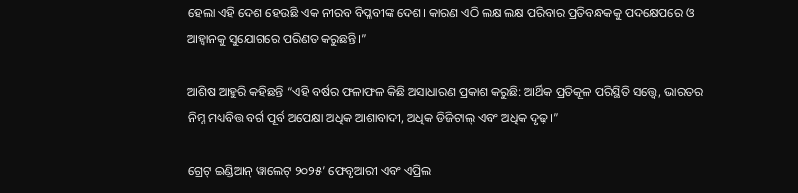ହେଲା ଏହି ଦେଶ ହେଉଛି ଏକ ନୀରବ ବିପ୍ଳବୀଙ୍କ ଦେଶ। କାରଣ ଏଠି ଲକ୍ଷ ଲକ୍ଷ ପରିବାର ପ୍ରତିବନ୍ଧକକୁ ପଦକ୍ଷେପରେ ଓ ଆହ୍ୱାନକୁ ସୁଯୋଗରେ ପରିଣତ କରୁଛନ୍ତି।”

ଆଶିଷ ଆହୁରି କହିଛନ୍ତି “ଏହି ବର୍ଷର ଫଳାଫଳ କିଛି ଅସାଧାରଣ ପ୍ରକାଶ କରୁଛି: ଆର୍ଥିକ ପ୍ରତିକୂଳ ପରିସ୍ଥିତି ସତ୍ତ୍ୱେ, ଭାରତର ନିମ୍ନ ମଧ୍ୟବିତ୍ତ ବର୍ଗ ପୂର୍ବ ଅପେକ୍ଷା ଅଧିକ ଆଶାବାଦୀ, ଅଧିକ ଡିଜିଟାଲ୍ ଏବଂ ଅଧିକ ଦୃଢ଼।”

ଗ୍ରେଟ୍ ଇଣ୍ଡିଆନ୍ ୱାଲେଟ୍ ୨୦୨୫’ ଫେବୃଆରୀ ଏବଂ ଏପ୍ରିଲ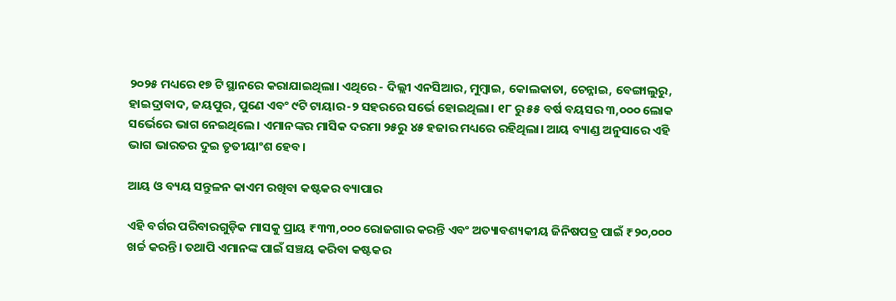୨୦୨୫ ମଧ୍ୟରେ ୧୭ ଟି ସ୍ଥାନରେ କରାଯାଇଥିଲା। ଏଥିରେ - ଦିଲ୍ଲୀ ଏନସିଆର, ମୁମ୍ବାଇ, କୋଲକାତା, ଚେନ୍ନାଇ, ବେଙ୍ଗାଲୁରୁ, ହାଇଦ୍ରାବାଦ, ଜୟପୁର, ପୁଣେ ଏବଂ ୯ଟି ଟାୟାର-୨ ସହରରେ ସର୍ଭେ ହୋଇଥିଲା। ୧୮ ରୁ ୫୫ ବର୍ଷ ବୟସର ୩,୦୦୦ ଲୋକ ସର୍ଭେରେ ଭାଗ ନେଇଥିଲେ। ଏମାନଙ୍କର ମାସିକ ଦରମା ୨୫ରୁ ୪୫ ହଜାର ମଧ୍ୟରେ ରହିଥିଲା। ଆୟ ବ୍ୟାଣ୍ଡ ଅନୁସାରେ ଏହି ଭାଗ ଭାରତର ଦୁଇ ତୃତୀୟାଂଶ ହେବ।

ଆୟ ଓ ବ୍ୟୟ ସନ୍ତୁଳନ କାଏମ ରଖିବା କଷ୍ଟକର ବ୍ୟାପାର

ଏହି ବର୍ଗର ପରିବାରଗୁଡ଼ିକ ମାସକୁ ପ୍ରାୟ ₹୩୩,୦୦୦ ରୋଜଗାର କରନ୍ତି ଏବଂ ଅତ୍ୟାବଶ୍ୟକୀୟ ଜିନିଷପତ୍ର ପାଇଁ ₹୨୦,୦୦୦ ଖର୍ଚ୍ଚ କରନ୍ତି। ତଥାପି ଏମାନଙ୍କ ପାଇଁ ସଞ୍ଚୟ କରିବା କଷ୍ଟକର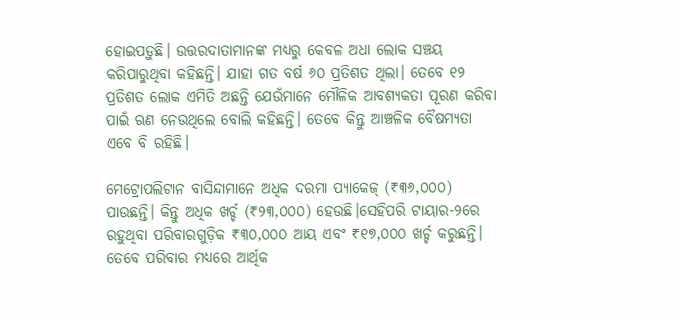ହୋଇପଡ଼ୁଛି। ଉତ୍ତରଦାତାମାନଙ୍କ ମଧ୍ୟରୁ କେବଳ ଅଧା ଲୋକ ସଞ୍ଚୟ କରିପାରୁଥିବା କହିଛନ୍ତି। ଯାହା ଗତ ବର୍ଷ ୬୦ ପ୍ରତିଶତ ଥିଲା। ତେବେ ୧୨ ପ୍ରତିଶତ ଲୋକ ଏମିତି ଅଛନ୍ତି ଯେଉଁମାନେ ମୌଳିକ ଆବଶ୍ୟକତା ପୂରଣ କରିବା ପାଇଁ ଋଣ ନେଉଥିଲେ ବୋଲି କହିଛନ୍ତି। ତେବେ କିନ୍ତୁ ଆଞ୍ଚଳିକ ବୈଷମ୍ୟତା ଏବେ ବି ରହିଛି।

ମେଟ୍ରୋପଲିଟାନ ବାସିନ୍ଦାମାନେ ଅଧିକ ଦରମା ପ୍ୟାକେଜ୍ (₹୩୬,୦୦୦) ପାଉଛନ୍ତି। କିନ୍ତୁ ଅଧିକ ଖର୍ଚ୍ଚ (₹୨୩,୦୦୦) ହେଉଛି।ସେହିପରି ଟାୟାର-୨ରେ ରହୁଥିବା ପରିବାରଗୁଡ଼ିକ ₹୩୦,୦୦୦ ଆୟ ଏବଂ ₹୧୭,୦୦୦ ଖର୍ଚ୍ଚ କରୁଛନ୍ତି।  ତେବେ ପରିବାର ମଧ୍ୟରେ ଆର୍ଥିକ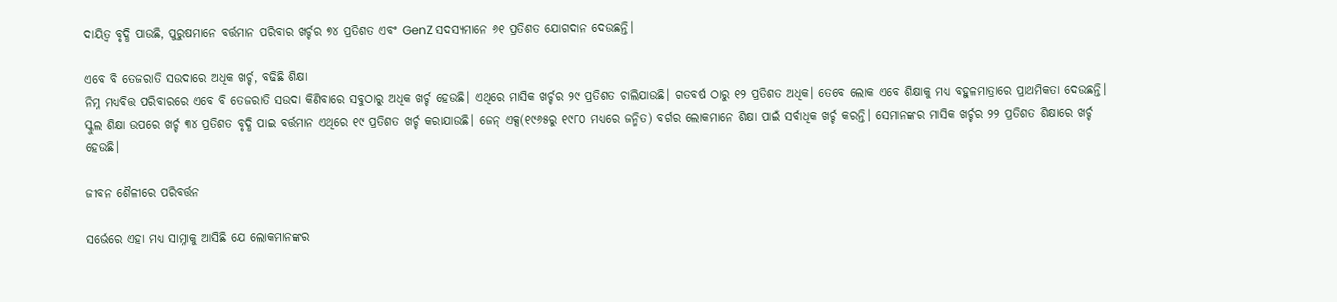ଦାୟିତ୍ୱ ବୃଦ୍ଧି ପାଉଛି, ପୁରୁଷମାନେ ବର୍ତ୍ତମାନ ପରିବାର ଖର୍ଚ୍ଚର ୭୪ ପ୍ରତିଶତ ଏବଂ GenZ ସଦସ୍ୟମାନେ ୬୧ ପ୍ରତିଶତ ଯୋଗଦାନ ଦେଉଛନ୍ତି।

ଏବେ ବି ତେଜରାତି ସଉଦାରେ ଅଧିକ ଖର୍ଚ୍ଚ, ବଢିଛି ଶିକ୍ଷା
ନିମ୍ନ ମଧ୍ୟବିତ୍ତ ପରିବାରରେ ଏବେ ବି ତେଜରାତି ସଉଦା କିଣିବାରେ ସବୁଠାରୁ ଅଧିକ ଖର୍ଚ୍ଚ ହେଉଛି। ଏଥିରେ ମାସିକ ଖର୍ଚ୍ଚର ୨୯ ପ୍ରତିଶତ ଚାଲିଯାଉଛି। ଗତବର୍ଷ ଠାରୁ ୧୨ ପ୍ରତିଶତ ଅଧିକ। ତେବେ ଲୋକ ଏବେ ଶିକ୍ଷାକୁ ମଧ୍ୟ ବହୁଳମାତ୍ରାରେ ପ୍ରାଥମିକତା ଦେଉଛନ୍ତି। ସ୍କୁଲ ଶିକ୍ଷା ଉପରେ ଖର୍ଚ୍ଚ ୩୪ ପ୍ରତିଶତ ବୃଦ୍ଧି ପାଇ ବର୍ତ୍ତମାନ ଏଥିରେ ୧୯ ପ୍ରତିଶତ ଖର୍ଚ୍ଚ କରାଯାଉଛି। ଜେନ୍ ଏକ୍ସ(୧୯୬୫ରୁ ୧୯୮୦ ମଧ୍ୟରେ ଜନ୍ମିତ) ବର୍ଗର ଲୋକମାନେ ଶିକ୍ଷା ପାଇଁ ସର୍ବାଧିକ ଖର୍ଚ୍ଚ କରନ୍ତି। ସେମାନଙ୍କର ମାସିକ ଖର୍ଚ୍ଚର ୨୨ ପ୍ରତିଶତ ଶିକ୍ଷାରେ ଖର୍ଚ୍ଚ ହେଉଛି।

ଜୀବନ ଶୈଳୀରେ ପରିବର୍ତ୍ତନ

ସର୍ଭେରେ ଏହା ମଧ୍ୟ ସାମ୍ନାକୁ ଆସିଛି ଯେ ଲୋକମାନଙ୍କର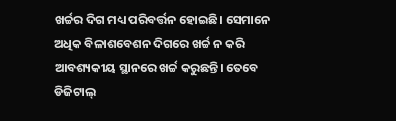ଖର୍ଚ୍ଚର ଦିଗ ମଧ୍ୟ ପରିବର୍ତ୍ତନ ହୋଇଛି। ସେମାନେ ଅଧିକ ବିଳାଶବେଶନ ଦିଗରେ ଖର୍ଚ୍ଚ ନ କରି ଆବଶ୍ୟକୀୟ ସ୍ଥାନରେ ଖର୍ଚ୍ଚ କରୁଛନ୍ତି। ତେବେ ଡିଜିଟାଲ୍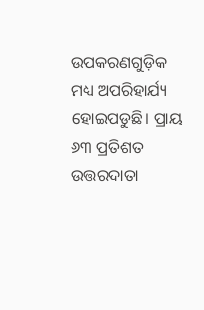ଉପକରଣଗୁଡ଼ିକ ମଧ୍ୟ ଅପରିହାର୍ଯ୍ୟ ହୋଇପଡୁଛି। ପ୍ରାୟ ୬୩ ପ୍ରତିଶତ ଉତ୍ତରଦାତା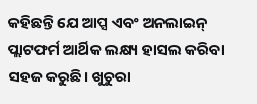କହିଛନ୍ତି ଯେ ଆପ୍ସ ଏବଂ ଅନଲାଇନ୍ ପ୍ଲାଟଫର୍ମ ଆର୍ଥିକ ଲକ୍ଷ୍ୟ ହାସଲ କରିବା ସହଜ କରୁଛି। ଖୁଚୁରା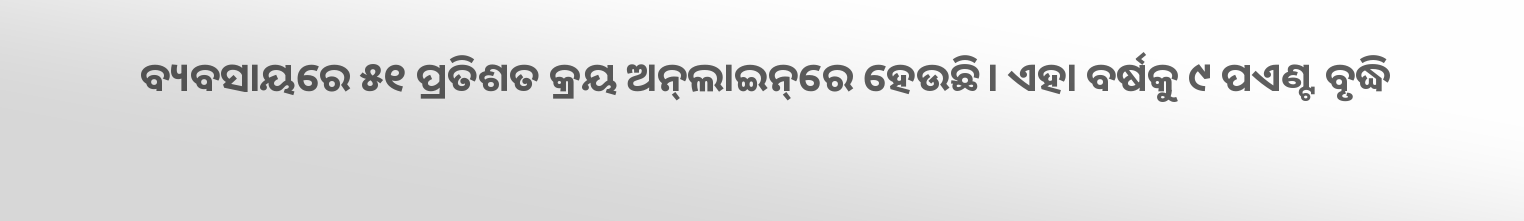ବ୍ୟବସାୟରେ ୫୧ ପ୍ରତିଶତ କ୍ରୟ ଅନ୍‌ଲାଇନ୍‌ରେ ହେଉଛି। ଏହା ବର୍ଷକୁ ୯ ପଏଣ୍ଟ ବୃଦ୍ଧି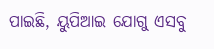ପାଇଛି, ୟୁପିଆଇ ଯୋଗୁ ଏସବୁ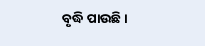ବୃଦ୍ଧି ପାଉଛି।